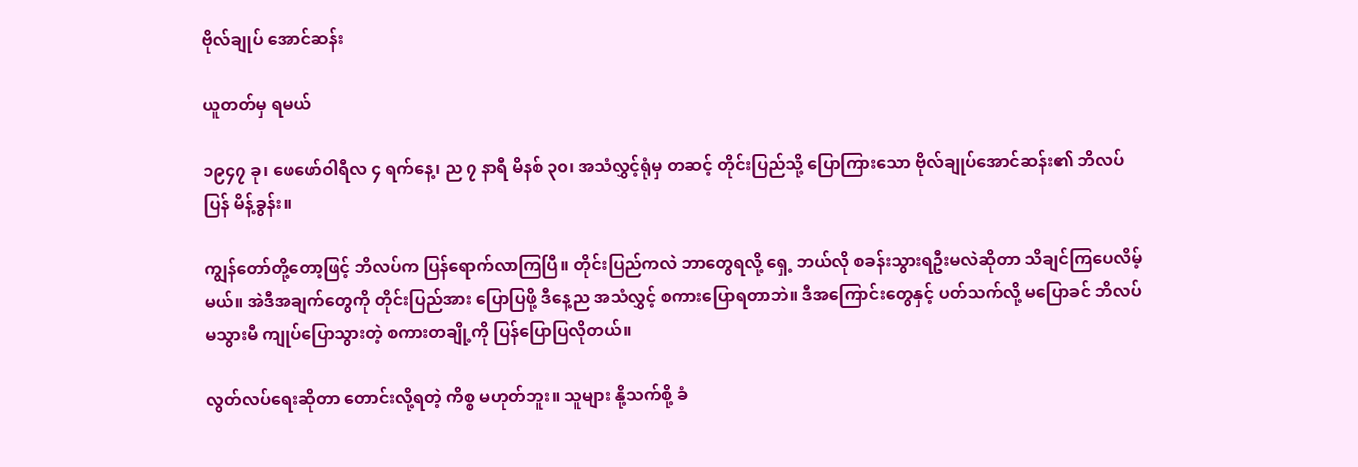ဗိုလ်ချုပ် အောင်ဆန်း

ယူတတ်မှ ရမယ်

၁၉၄၇ ခု၊ ဖေဖော်ဝါရီလ ၄ ရက်နေ့၊ ည ၇ နာရီ မိနစ် ၃၀၊ အသံလွှင့်ရုံမှ တဆင့် တိုင်းပြည်သို့ ပြောကြားသော ဗိုလ်ချုပ်အောင်ဆန်း၏ ဘိလပ်ပြန် မိန့်ခွန်း။

ကျွန်တော်တို့တော့ဖြင့် ဘိလပ်က ပြန်ရောက်လာကြပြီ။ တိုင်းပြည်ကလဲ ဘာတွေရလို့ ရှေ့ ဘယ်လို စခန်းသွားရဦးမလဲဆိုတာ သိချင်ကြပေလိမ့်မယ်။ အဲဒီအချက်တွေကို တိုင်းပြည်အား ပြောပြဖို့ ဒီနေ့ည အသံလွှင့် စကားပြောရတာဘဲ။ ဒီအကြောင်းတွေနှင့် ပတ်သက်လို့ မပြောခင် ဘိလပ် မသွားမီ ကျုပ်ပြောသွားတဲ့ စကားတချို့ကို ပြန်ပြောပြလိုတယ်။

လွတ်လပ်ရေးဆိုတာ တောင်းလို့ရတဲ့ ကိစ္စ မဟုတ်ဘူး။ သူများ နို့သက်စို့ ခံ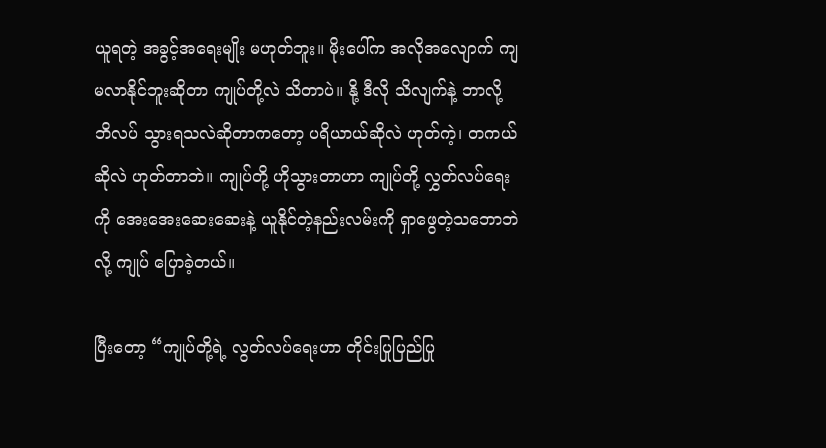ယူရတဲ့ အခွင့်အရေးမျိုး မဟုတ်ဘူး။ မိုးပေါ်က အလိုအလျောက် ကျ မလာနိုင်ဘူးဆိုတာ ကျုပ်တို့လဲ သိတာပဲ။ နို့ ဒီလို သိလျက်နဲ့ ဘာလို့ ဘိလပ် သွားရသလဲဆိုတာကတော့ ပရိယာယ်ဆိုလဲ ဟုတ်ကဲ့၊ တကယ်ဆိုလဲ ဟုတ်တာဘဲ။ ကျုပ်တို့ ဟိုသွားတာဟာ ကျုပ်တို့ လွှတ်လပ်ရေးကို အေးအေးဆေးဆေးနဲ့ ယူနိုင်တဲ့နည်းလမ်းကို ရှာဖွေတဲ့သဘောဘဲလို့ ကျုပ် ပြောခဲ့တယ်။

ပြီးတော့ “ကျုပ်တို့ရဲ့ လွတ်လပ်ရေးဟာ တိုင်းပြုပြည်ပြု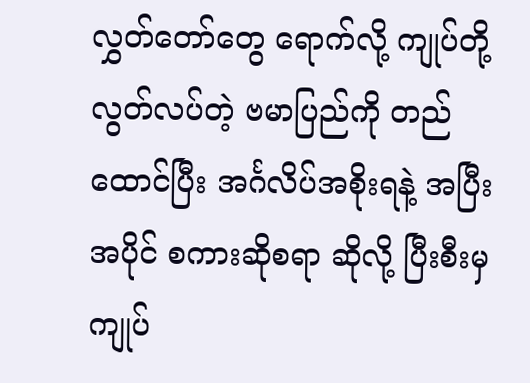လွှတ်တော်တွေ ရောက်လို့ ကျုပ်တို့ လွတ်လပ်တဲ့ ဗမာပြည်ကို တည်ထောင်ပြီး အင်္ဂလိပ်အစိုးရနဲ့ အပြီးအပိုင် စကားဆိုစရာ ဆိုလို့ ပြီးစီးမှ ကျုပ်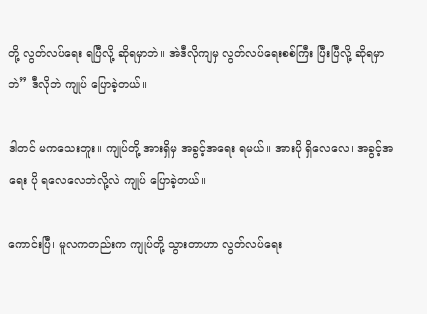တို့ လွတ်လပ်ရေး ရပြီလို့ ဆိုရမှာဘဲ။ အဲဒီလိုကျမှ လွတ်လပ်ရေးစစ်ကြီး ပြီးပြီလို့ ဆိုရမှာဘဲ” ဒီလိုဘဲ ကျုပ် ပြောခဲ့တယ်။

ဒါတင် မကသေးဘူး။ ကျုပ်တို့ အားရှိမှ အခွင့်အရေး ရမယ်။ အားပို ရှိလေလေ၊ အခွင့်အရေး ပို ရလေလေဘဲလို့လဲ ကျုပ် ပြောခဲ့တယ်။

ကောင်းပြီ၊ မူလကတည်းက ကျုပ်တို့ သွားတာဟာ လွတ်လပ်ရေး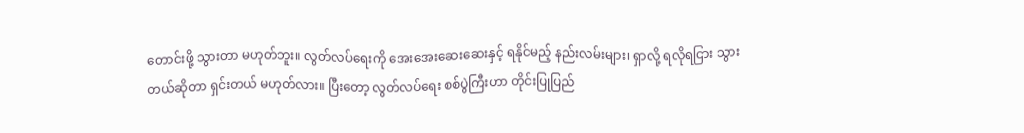တောင်းဖို့ သွားတာ မဟုတ်ဘူး။ လွတ်လပ်ရေးကို အေးအေးဆေးဆေးနှင့် ရနိုင်မည့် နည်းလမ်းများ၊ ရှာလို့ ရလိုရငြား သွားတယ်ဆိုတာ ရှင်းတယ် မဟုတ်လား။ ပြီးတော့ လွတ်လပ်ရေး စစ်ပွဲကြီးဟာ တိုင်းပြုပြည်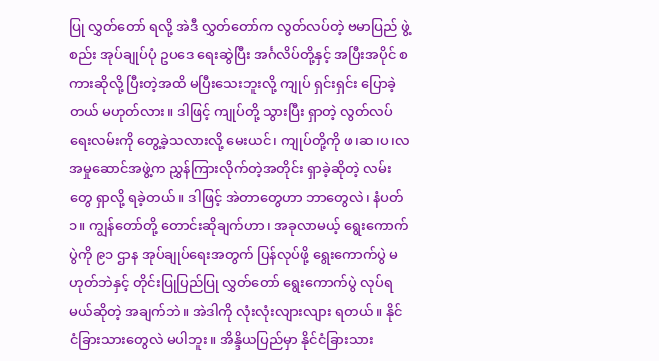ပြု လွှတ်တော် ရလို့ အဲဒီ လွှတ်တော်က လွတ်လပ်တဲ့ ဗမာပြည် ဖွဲ့စည်း အုပ်ချုပ်ပုံ ဥပဒေ ရေးဆွဲပြီး အင်္ဂလိပ်တို့နှင့် အပြီးအပိုင် စကားဆိုလို့ ပြီးတဲ့အထိ မပြီးသေးဘူးလို့ ကျုပ် ရှင်းရှင်း ပြောခဲ့တယ် မဟုတ်လား။ ဒါဖြင့် ကျုပ်တို့ သွားပြီး ရှာတဲ့ လွတ်လပ်ရေးလမ်းကို တွေ့ခဲ့သလားလို့ မေးယင်၊ ကျုပ်တို့ကို ဖ၊ဆ၊ပ၊လ အမှုဆောင်အဖွဲ့က ညွှန်ကြားလိုက်တဲ့အတိုင်း ရှာခဲ့ဆိုတဲ့ လမ်းတွေ ရှာလို့ ရခဲ့တယ်။ ဒါဖြင့် အဲတာတွေဟာ ဘာတွေလဲ၊ နံပတ် ၁။ ကျွန်တော်တို့ တောင်းဆိုချက်ဟာ၊ အခုလာမယ့် ရွေးကောက်ပွဲကို ၉၁ ဌာန အုပ်ချုပ်ရေးအတွက် ပြန်လုပ်ဖို့ ရွေးကောက်ပွဲ မဟုတ်ဘဲနှင့် တိုင်းပြုပြည်ပြု လွှတ်တော် ရွေးကောက်ပွဲ လုပ်ရမယ်ဆိုတဲ့ အချက်ဘဲ။ အဲဒါကို လုံးလုံးလျားလျား ရတယ်။ နိုင်ငံခြားသားတွေလဲ မပါဘူး။ အိန္ဒိယပြည်မှာ နိုင်ငံခြားသား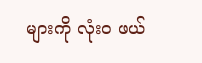များကို လုံးဝ ဖယ်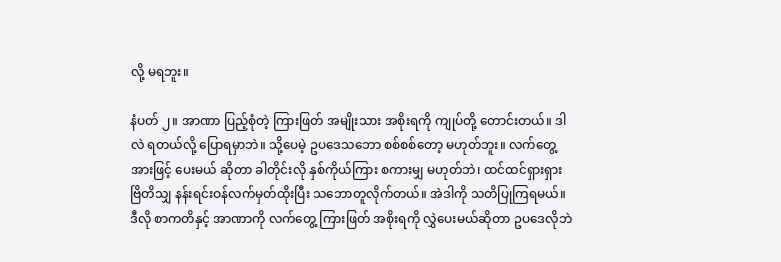လို့ မရဘူး။

နံပတ် ၂။ အာဏာ ပြည့်စုံတဲ့ ကြားဖြတ် အမျိုးသား အစိုးရကို ကျုပ်တို့ တောင်းတယ်။ ဒါလဲ ရတယ်လို့ ပြောရမှာဘဲ။ သို့ပေမဲ့ ဥပဒေသဘော စစ်စစ်တော့ မဟုတ်ဘူး။ လက်တွေ့အားဖြင့် ပေးမယ် ဆိုတာ ခါတိုင်းလို နှစ်ကိုယ်ကြား စကားမျှ မဟုတ်ဘဲ၊ ထင်ထင်ရှားရှား ဗြိတိသျှ နန်းရင်းဝန်လက်မှတ်ထိုးပြီး သဘောတူလိုက်တယ်။ အဲဒါကို သတိပြုကြရမယ်။ ဒီလို စာကတိနှင့် အာဏာကို လက်တွေ့ ကြားဖြတ် အစိုးရကို လွှဲပေးမယ်ဆိုတာ ဥပဒေလိုဘဲ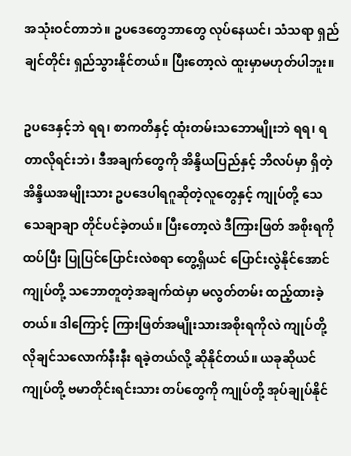အသုံးဝင်တာဘဲ။ ဥပဒေတွေဘာတွေ လုပ်နေယင်၊ သံသရာ ရှည်ချင်တိုင်း ရှည်သွားနိုင်တယ်။ ပြီးတော့လဲ ထူးမှာမဟုတ်ပါဘူး။

ဥပဒေနှင့်ဘဲ ရရ၊ စာကတိနှင့် ထုံးတမ်းသဘောမျိုးဘဲ ရရ၊ ရတာလိုရင်းဘဲ၊ ဒီအချက်တွေကို အိန္ဒိယပြည်နှင့် ဘိလပ်မှာ ရှိတဲ့ အိန္ဒိယအမျိုးသား ဥပဒေပါရဂူဆိုတဲ့လူတွေနှင့် ကျုပ်တို့ သေသေချာချာ တိုင်ပင်ခဲ့တယ်။ ပြီးတော့လဲ ဒီကြားဖြတ် အစိုးရကို ထပ်ပြီး ပြုပြင်ပြောင်းလဲစရာ တွေ့ရှိယင် ပြောင်းလွဲနိုင်အောင် ကျုပ်တို့ သဘောတူတဲ့အချက်ထဲမှာ မလွတ်တမ်း ထည့်ထားခဲ့တယ်။ ဒါကြောင့် ကြားဖြတ်အမျိုးသားအစိုးရကိုလဲ ကျုပ်တို့ လိုချင်သလောက်နီးနီး ရခဲ့တယ်လို့ ဆိုနိုင်တယ်။ ယခုဆိုယင် ကျုပ်တို့ ဗမာတိုင်းရင်းသား တပ်တွေကို ကျုပ်တို့ အုပ်ချုပ်နိုင်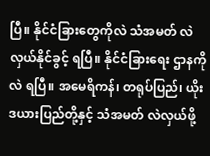ပြီ။ နိုင်ငံခြားတွေကိုလဲ သံအမတ် လဲလှယ်နိုင်ခွင့် ရပြီ။ နိုင်ငံခြားရေး ဌာနကိုလဲ ရပြီ။ အမေရိကန်၊ တရုပ်ပြည်၊ ယိုးဒယားပြည်တို့နှင့် သံအမတ် လဲလှယ်ဖို့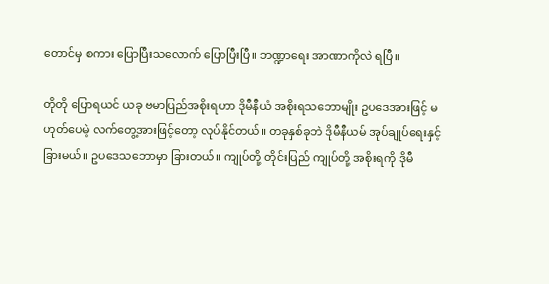တောင်မှ စကား ပြောပြီးသလောက် ပြောပြီးပြီ။ ဘဏ္ဍာရေး အာဏာကိုလဲ ရပြီ။

တိုတို ပြောရယင် ယခု ဗမာပြည်အစိုးရဟာ ဒိုမီနီယံ အစိုးရသဘောမျိုး ဥပဒေအားဖြင့် မဟုတ်ပေမဲ့ လက်တွေ့အားဖြင့်တော့ လုပ်နိုင်တယ်။ တခုနှစ်ခုဘဲ ဒိုမီနီယမ် အုပ်ချုပ်ရေးနှင့် ခြားမယ်။ ဥပဒေသဘောမှာ ခြားတယ်။ ကျုပ်တို့ တိုင်းပြည် ကျုပ်တို့ အစိုးရကို ဒိုမီ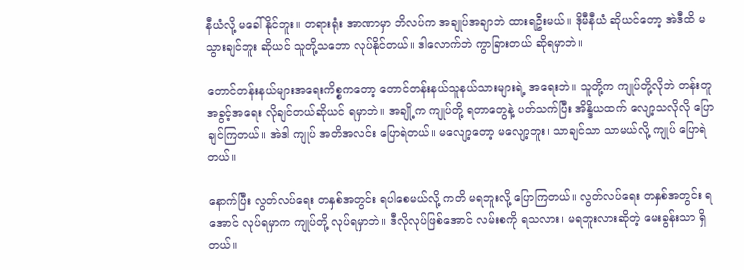နီယံလို့ မခေါ်နိုင်ဘူး။ တရားရုံး အာဏာမှာ ဘိလပ်က အချုပ်အချာဘဲ ထားရဦးမယ်။ ဒိုမီနီယံ ဆိုယင်တော့ အဲဒီထိ မသွားချင်ဘူး ဆိုယင် သူတို့သဘော လုပ်နိုင်တယ်။ ဒါလောက်ဘဲ ကွာခြားတယ် ဆိုရမှာဘဲ။

တောင်တန်းနယ်များအရေးကိစ္စကတော့ တောင်တန်းနယ်သူနယ်သားများရဲ့ အရေးဘဲ။ သူတို့က ကျုပ်တို့လိုဘဲ တန်းတူအခွင့်အရေး လိုချင်တယ်ဆိုယင် ရမှာဘဲ။ အချို့က ကျုပ်တို့ ရတာတွေနဲ့ ပတ်သက်ပြီး အိန္ဒိယထက် လျော့သလိုလို ပြောချင်ကြတယ်။ အဲဒါ ကျုပ် အတိအလင်း ပြောရဲတယ်။ မလျော့တော့ မလျော့ဘူး၊ သာချင်သာ သာမယ်လို့ ကျုပ် ပြောရဲတယ်။

နောက်ပြီး လွတ်လပ်ရေး တနှစ်အတွင်း ရပါစေမယ်လို့ ကတိ မရဘူးလို့ ပြောကြတယ်။ လွတ်လပ်ရေး တနှစ်အတွင်း ရအောင် လုပ်ရမှာက ကျုပ်တို့ လုပ်ရမှာဘဲ။ ဒီလိုလုပ်ဖြစ်အောင် လမ်းစကို ရသလား၊ မရဘူးလားဆိုတဲ့ မေးခွန်းသာ ရှိတယ်။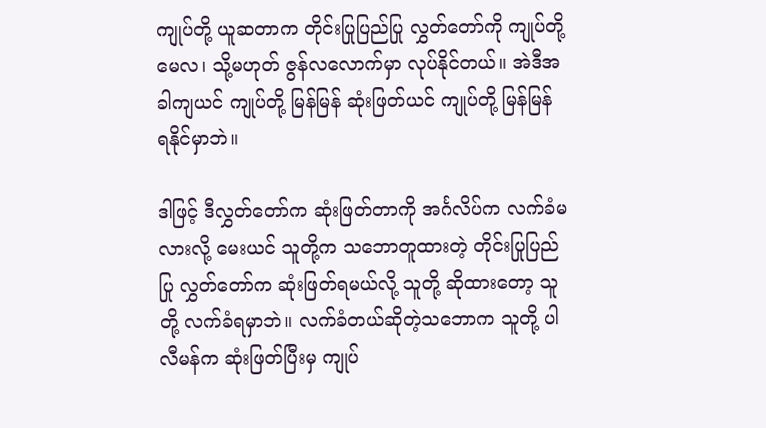ကျုပ်တို့ ယူဆတာက တိုင်းပြုပြည်ပြု လွှတ်တော်ကို ကျုပ်တို့ မေလ၊ သို့မဟုတ် ဇွန်လလောက်မှာ လုပ်နိုင်တယ်။ အဲဒီအခါကျယင် ကျုပ်တို့ မြန်မြန် ဆုံးဖြတ်ယင် ကျုပ်တို့ မြန်မြန် ရနိုင်မှာဘဲ။

ဒါဖြင့် ဒီလွှတ်တော်က ဆုံးဖြတ်တာကို အင်္ဂလိပ်က လက်ခံမလားလို့ မေးယင် သူတို့က သဘောတူထားတဲ့ တိုင်းပြုပြည်ပြု လွှတ်တော်က ဆုံးဖြတ်ရမယ်လို့ သူတို့ ဆိုထားတော့ သူတို့ လက်ခံရမှာဘဲ။ လက်ခံတယ်ဆိုတဲ့သဘောက သူတို့ ပါလီမန်က ဆုံးဖြတ်ပြီးမှ ကျုပ်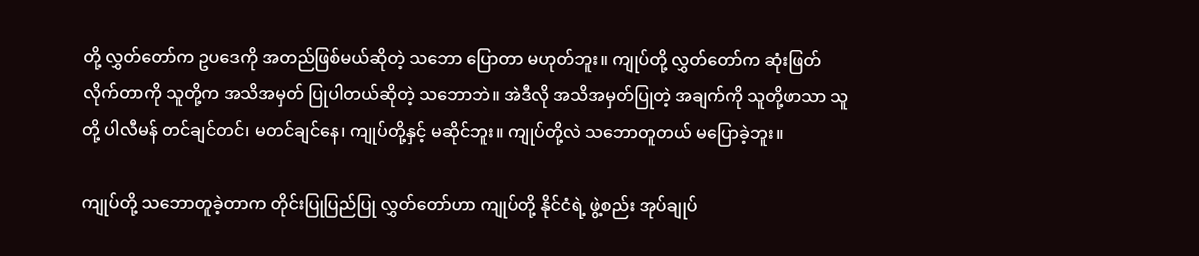တို့ လွှတ်တော်က ဥပဒေကို အတည်ဖြစ်မယ်ဆိုတဲ့ သဘော ပြောတာ မဟုတ်ဘူး။ ကျုပ်တို့ လွှတ်တော်က ဆုံးဖြတ်လိုက်တာကို သူတို့က အသိအမှတ် ပြုပါတယ်ဆိုတဲ့ သဘောဘဲ။ အဲဒီလို အသိအမှတ်ပြုတဲ့ အချက်ကို သူတို့ဖာသာ သူတို့ ပါလီမန် တင်ချင်တင်၊ မတင်ချင်နေ၊ ကျုပ်တို့နှင့် မဆိုင်ဘူး။ ကျုပ်တို့လဲ သဘောတူတယ် မပြောခဲ့ဘူး။

ကျုပ်တို့ သဘောတူခဲ့တာက တိုင်းပြုပြည်ပြု လွှတ်တော်ဟာ ကျုပ်တို့ နိုင်ငံရဲ့ ဖွဲ့စည်း အုပ်ချုပ်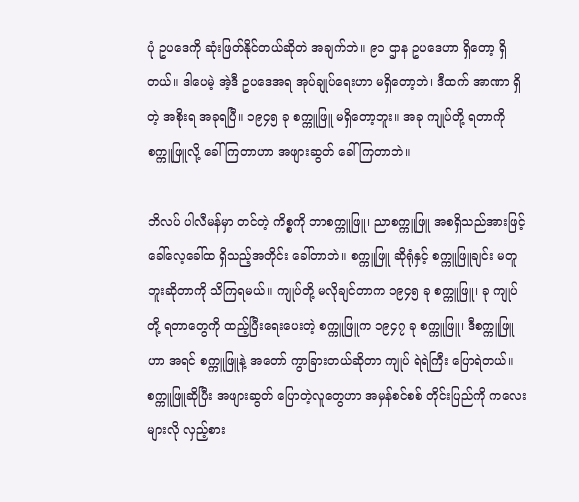ပုံ ဥပဒေကို ဆုံးဖြတ်နိုင်တယ်ဆိုတဲ အချက်ဘဲ။ ၉၁ ဌာန ဥပဒေဟာ ရှိတော့ ရှိတယ်။ ဒါပေမဲ့ အဲ့ဒီ ဥပဒေအရ အုပ်ချုပ်ရေးဟာ မရှိတော့ဘဲ၊ ဒီထက် အာဏာ ရှိတဲ့ အစိုးရ အခုရပြီ။ ၁၉၄၅ ခု စက္ကူဖြူ မရှိတော့ဘူး။ အခု ကျုပ်တို့ ရတာကို စက္ကူဖြူလို့ ခေါ်ကြတာဟာ အဖျားဆွတ် ခေါ်ကြတာဘဲ။

ဘိလပ် ပါလီမန်မှာ တင်တဲ့ ကိစ္စကို ဘာစက္ကူဖြူ၊ ညာစက္ကူဖြူ အစရှိသည်အားဖြင့် ခေါ်လေ့ခေါ်ထ ရှိသည့်အတိုင်း ခေါ်တာဘဲ။ စက္ကူဖြူ ဆိုရုံနှင့် စက္ကူဖြူချင်း မတူဘူးဆိုတာကို သိကြရမယ်။ ကျုပ်တို့ မလိုချင်တာက ၁၉၄၅ ခု စက္ကူဖြူ၊ ခု ကျုပ်တို့ ရတာတွေကို ထည့်ပြီးရေးပေးတဲ့ စက္ကူဖြူက ၁၉၄၇ ခု စက္ကူဖြူ၊ ဒီစက္ကူဖြူဟာ အရင် စက္ကူဖြူနဲ့ အတော် ကွာခြားတယ်ဆိုတာ ကျုပ် ရဲရဲကြီး ပြောရဲတယ်။ စက္ကူဖြူဆိုပြီး အဖျားဆွတ် ပြောတဲ့လူတွေဟာ အမှန်စင်စစ် တိုင်းပြည်ကို ကလေးများလို လှည့်စား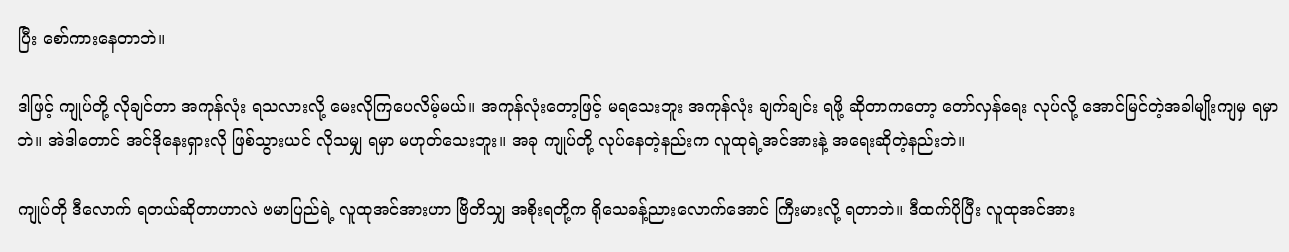ပြီး စော်ကားနေတာဘဲ။

ဒါဖြင့် ကျုပ်တို့ လိုချင်တာ အကုန်လုံး ရသလားလို့ မေးလိုကြပေလိမ့်မယ်။ အကုန်လုံးတော့ဖြင့် မရသေးဘူး အကုန်လုံး ချက်ချင်း ရဖို့ ဆိုတာကတော့ တော်လှန်ရေး လုပ်လို့ အောင်မြင်တဲ့အခါမျိုးကျမှ ရမှာဘဲ။ အဲဒါတောင် အင်ဒိုနေးရှားလို ဖြစ်သွားယင် လိုသမျှ ရမှာ မဟုတ်သေးဘူး။ အခု ကျုပ်တို့ လုပ်နေတဲ့နည်းက လူထုရဲ့အင်အားနဲ့ အရေးဆိုတဲ့နည်းဘဲ။

ကျုပ်တို ဒီလောက် ရတယ်ဆိုတာဟာလဲ ဗမာပြည်ရဲ့ လူထုအင်အားဟာ ဗြိတိသျှ အစိုးရတို့က ရိုသေခန့်ညားလောက်အောင် ကြီးမားလို့ ရတာဘဲ။ ဒီထက်ပိုပြီး လူထုအင်အား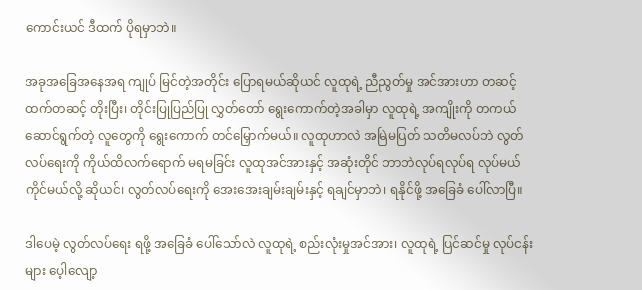ကောင်းယင် ဒီထက် ပိုရမှာဘဲ။

အခုအခြေအနေအရ ကျုပ် မြင်တဲ့အတိုင်း ပြောရမယ်ဆိုယင် လူထုရဲ့ ညီညွတ်မှု အင်အားဟာ တဆင့်ထက်တဆင့် တိုးပြီး၊ တိုင်းပြုပြည်ပြု လွှတ်တော် ရွေးကောက်တဲ့အခါမှာ လူထုရဲ့ အကျိုးကို တကယ်ဆောင်ရွက်တဲ့ လူတွေကို ရွေးကောက် တင်မြှောက်မယ်။ လူထုဟာလဲ အမြဲမပြတ် သတိမလပ်ဘဲ လွတ်လပ်ရေးကို ကိုယ်ထိလက်ရောက် မရမခြင်း လူထုအင်အားနှင့် အဆုံးတိုင် ဘာဘဲလုပ်ရလုပ်ရ လုပ်မယ်ကိုင်မယ်လို့ ဆိုယင်၊ လွတ်လပ်ရေးကို အေးအေးချမ်းချမ်းနှင့် ရချင်မှာဘဲ၊ ရနိုင်ဖို့ အခြေခံ ပေါ်လာပြီ။

ဒါပေမဲ့ လွတ်လပ်ရေး ရဖို့ အခြေခံ ပေါ်သော်လဲ လူထုရဲ့ စည်းလုံးမှုအင်အား၊ လူထုရဲ့ ပြင်ဆင်မှု လုပ်ငန်းများ ပေ့ါလျော့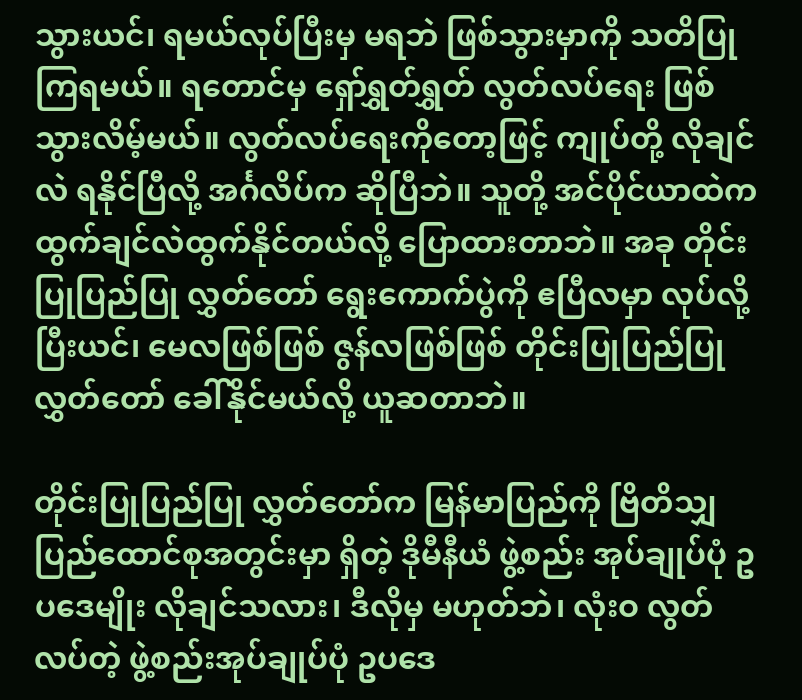သွားယင်၊ ရမယ်လုပ်ပြီးမှ မရဘဲ ဖြစ်သွားမှာကို သတိပြုကြရမယ်။ ရတောင်မှ ရှော်ရွှတ်ရွှတ် လွတ်လပ်ရေး ဖြစ်သွားလိမ့်မယ်။ လွတ်လပ်ရေးကိုတော့ဖြင့် ကျုပ်တို့ လိုချင်လဲ ရနိုင်ပြီလို့ အင်္ဂလိပ်က ဆိုပြီဘဲ။ သူတို့ အင်ပိုင်ယာထဲက ထွက်ချင်လဲထွက်နိုင်တယ်လို့ ပြောထားတာဘဲ။ အခု တိုင်းပြုပြည်ပြု လွှတ်တော် ရွေးကောက်ပွဲကို ဧပြီလမှာ လုပ်လို့ ပြီးယင်၊ မေလဖြစ်ဖြစ် ဇွန်လဖြစ်ဖြစ် တိုင်းပြုပြည်ပြု လွှတ်တော် ခေါ်နိုင်မယ်လို့ ယူဆတာဘဲ။

တိုင်းပြုပြည်ပြု လွှတ်တော်က မြန်မာပြည်ကို ဗြိတိသျှ ပြည်ထောင်စုအတွင်းမှာ ရှိတဲ့ ဒိုမီနီယံ ဖွဲ့စည်း အုပ်ချုပ်ပုံ ဥပဒေမျိုး လိုချင်သလား၊ ဒီလိုမှ မဟုတ်ဘဲ၊ လုံးဝ လွတ်လပ်တဲ့ ဖွဲ့စည်းအုပ်ချုပ်ပုံ ဥပဒေ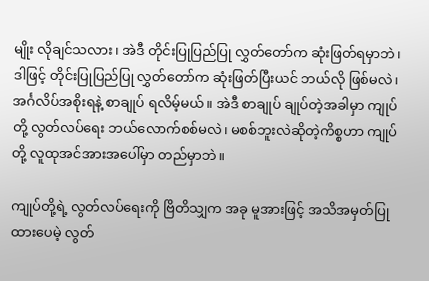မျိုး လိုချင်သလား၊ အဲဒီ တိုင်းပြုပြည်ပြု လွှတ်တော်က ဆုံးဖြတ်ရမှာဘဲ၊ ဒါဖြင့် တိုင်းပြုပြည်ပြု လွှတ်တော်က ဆုံးဖြတ်ပြီးယင် ဘယ်လို ဖြစ်မလဲ၊ အင်္ဂလိပ်အစိုးရနဲ့ စာချုပ် ရလိမ့်မယ်။ အဲဒီ စာချုပ် ချုပ်တဲ့အခါမှာ ကျုပ်တို့ လွတ်လပ်ရေး ဘယ်လောက်စစ်မလဲ၊ မစစ်ဘူးလဲဆိုတဲ့ကိစ္စဟာ ကျုပ်တို့ လူထုအင်အားအပေါ်မှာ တည်မှာဘဲ။

ကျုပ်တို့ရဲ့ လွတ်လပ်ရေးကို ဗြိတိသျှက အခု မူအားဖြင့် အသိအမှတ်ပြုထားပေမဲ့ လွတ်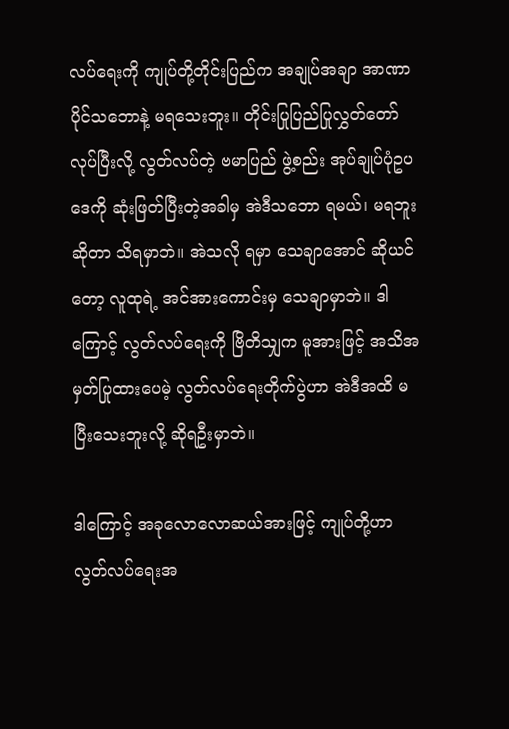လပ်ရေးကို ကျုပ်တို့တိုင်းပြည်က အချုပ်အချာ အာဏာပိုင်သဘောနဲ့ မရသေးဘူး။ တိုင်းပြုပြည်ပြုလွှတ်တော် လုပ်ပြီးလို့ လွတ်လပ်တဲ့ ဗမာပြည် ဖွဲ့စည်း အုပ်ချုပ်ပုံဥပဒေကို ဆုံးဖြတ်ပြီးတဲ့အခါမှ အဲဒီသဘော ရမယ်၊ မရဘူးဆိုတာ သိရမှာဘဲ။ အဲသလို ရမှာ သေချာအောင် ဆိုယင်တော့ လူထုရဲ့ အင်အားကောင်းမှ သေချာမှာဘဲ။ ဒါကြောင့် လွတ်လပ်ရေးကို ဗြိတိသျှက မူအားဖြင့် အသိအမှတ်ပြုထားပေမဲ့ လွတ်လပ်ရေးတိုက်ပွဲဟာ အဲဒီအထိ မပြီးသေးဘူးလို့ ဆိုရဦးမှာဘဲ။

ဒါကြောင့် အခုလောလောဆယ်အားဖြင့် ကျုပ်တို့ဟာ လွတ်လပ်ရေးအ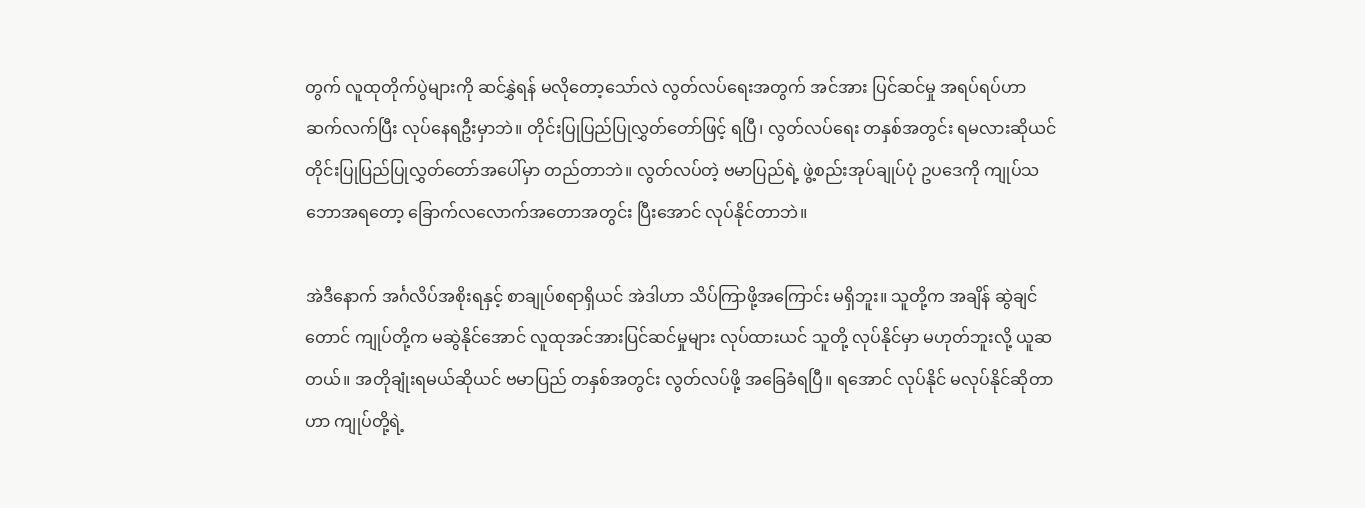တွက် လူထုတိုက်ပွဲများကို ဆင်နွှဲရန် မလိုတော့သော်လဲ လွတ်လပ်ရေးအတွက် အင်အား ပြင်ဆင်မှု အရပ်ရပ်ဟာ ဆက်လက်ပြီး လုပ်နေရဦးမှာဘဲ။ တိုင်းပြုပြည်ပြုလွှတ်တော်ဖြင့် ရပြီ၊ လွတ်လပ်ရေး တနှစ်အတွင်း ရမလားဆိုယင် တိုင်းပြုပြည်ပြုလွှတ်တော်အပေါ်မှာ တည်တာဘဲ။ လွတ်လပ်တဲ့ ဗမာပြည်ရဲ့ ဖွဲ့စည်းအုပ်ချုပ်ပုံ ဥပဒေကို ကျုပ်သဘောအရတော့ ခြောက်လလောက်အတောအတွင်း ပြီးအောင် လုပ်နိုင်တာဘဲ။

အဲဒီနောက် အင်္ဂလိပ်အစိုးရနှင့် စာချုပ်စရာရှိယင် အဲဒါဟာ သိပ်ကြာဖို့အကြောင်း မရှိဘူး။ သူတို့က အချိန် ဆွဲချင်တောင် ကျုပ်တို့က မဆွဲနိုင်အောင် လူထုအင်အားပြင်ဆင်မှုများ လုပ်ထားယင် သူတို့ လုပ်နိုင်မှာ မဟုတ်ဘူးလို့ ယူဆတယ်။ အတိုချုံးရမယ်ဆိုယင် ဗမာပြည် တနှစ်အတွင်း လွတ်လပ်ဖို့ အခြေခံရပြီ။ ရအောင် လုပ်နိုင် မလုပ်နိုင်ဆိုတာဟာ ကျုပ်တို့ရဲ့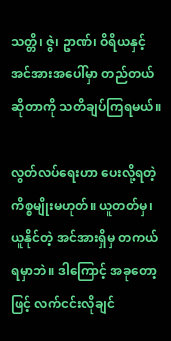သတ္တိ၊ ဇွဲ၊ ဥာဏ်၊ ဝိရိယနှင့် အင်အားအပေါ်မှာ တည်တယ်ဆိုတာကို သတိချပ်ကြရမယ်။

လွတ်လပ်ရေးဟာ ပေးလို့ရတဲ့ ကိစ္စမျိုးမဟုတ်။ ယူတတ်မှ၊ ယူနိုင်တဲ့ အင်အားရှိမှ တကယ်ရမှာဘဲ။ ဒါကြောင့် အခုတော့ဖြင့် လက်ငင်းလိုချင်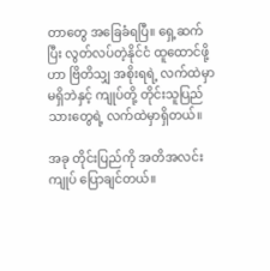တာတွေ အခြေခံရပြီ။ ရှေ့ဆက်ပြီး လွတ်လပ်တဲ့နိုင်ငံ ထူထောင်ဖို့ဟာ ဗြိတိသျှ အစိုးရရဲ့ လက်ထဲမှာ မရှိဘဲနှင့် ကျုပ်တို့ တိုင်းသူပြည်သားတွေရဲ့ လက်ထဲမှာရှိတယ်။

အခု တိုင်းပြည်ကို အတိအလင်း ကျုပ် ပြောချင်တယ်။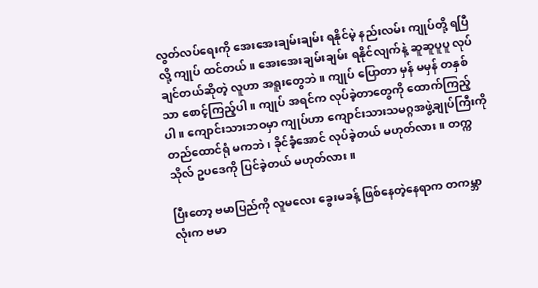လွတ်လပ်ရေးကို အေးအေးချမ်းချမ်း ရနိုင်မဲ့ နည်းလမ်း ကျုပ်တို့ ရပြီလို့ ကျုပ် ထင်တယ်။ အေးအေးချမ်းချမ်း ရနိုင်လျက်နဲ့ ဆူဆူပူပူ လုပ်ချင်တယ်ဆိုတဲ့ လူဟာ အရူးတွေဘဲ။ ကျုပ် ပြောတာ မှန် မမှန် တနှစ်သာ စောင့်ကြည့်ပါ။ ကျုပ် အရင်က လုပ်ခဲ့တာတွေကို ထောက်ကြည့်ပါ။ ကျောင်းသားဘဝမှာ ကျုပ်ဟာ ကျောင်းသားသမဂ္ဂအဖွဲ့ချုပ်ကြီးကို တည်ထောင်ရုံ မကဘဲ၊ ခိုင်ခံ့အောင် လုပ်ခဲ့တယ် မဟုတ်လား။ တက္ကသိုလ် ဥပဒေကို ပြင်ခဲ့တယ် မဟုတ်လား။

ပြီးတော့ ဗမာပြည်ကို လူမလေး ခွေးမခန့် ဖြစ်နေတဲ့နေရာက တကမ္ဘာလုံးက ဗမာ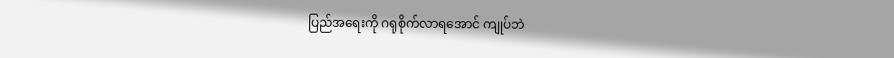ပြည်အရေးကို ဂရုစိုက်လာရအောင် ကျုပ်ဘဲ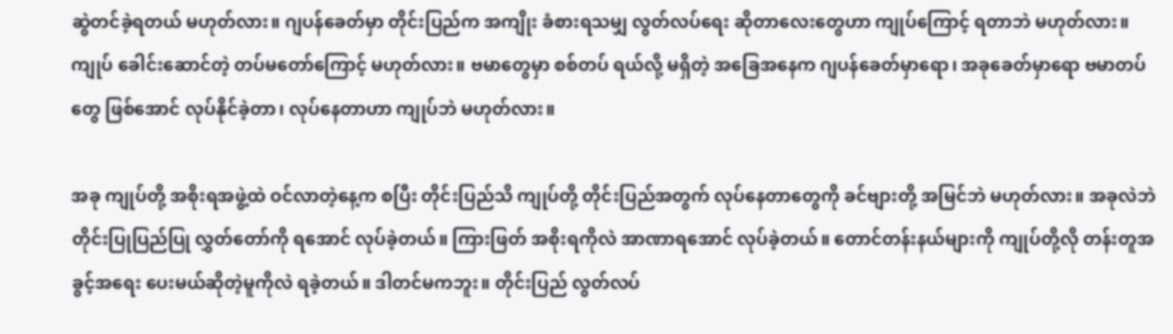ဆွဲတင်ခဲ့ရတယ် မဟုတ်လား။ ဂျပန်ခေတ်မှာ တိုင်းပြည်က အကျိုး ခံစားရသမျှ လွတ်လပ်ရေး ဆိုတာလေးတွေဟာ ကျုပ်ကြောင့် ရတာဘဲ မဟုတ်လား။ ကျုပ် ခေါင်းဆောင်တဲ့ တပ်မတော်ကြောင့် မဟုတ်လား။ ဗမာတွေမှာ စစ်တပ် ရယ်လို့ မရှိတဲ့ အခြေအနေက ဂျပန်ခေတ်မှာရော၊ အခုခေတ်မှာရော ဗမာတပ်တွေ ဖြစ်အောင် လုပ်နိုင်ခဲ့တာ၊ လုပ်နေတာဟာ ကျုပ်ဘဲ မဟုတ်လား။

အခု ကျုပ်တို့ အစိုးရအဖွဲ့ထဲ ဝင်လာတဲ့နေ့က စပြီး တိုင်းပြည်သိ ကျုပ်တို့ တိုင်းပြည်အတွက် လုပ်နေတာတွေကို ခင်ဗျားတို့ အမြင်ဘဲ မဟုတ်လား။ အခုလဲဘဲ တိုင်းပြုပြည်ပြု လွှတ်တော်ကို ရအောင် လုပ်ခဲ့တယ်။ ကြားဖြတ် အစိုးရကိုလဲ အာဏာရအောင် လုပ်ခဲ့တယ်။ တောင်တန်းနယ်များကို ကျုပ်တို့လို တန်းတူအခွင့်အရေး ပေးမယ်ဆိုတဲ့မူကိုလဲ ရခဲ့တယ်။ ဒါတင်မကဘူး။ တိုင်းပြည် လွတ်လပ်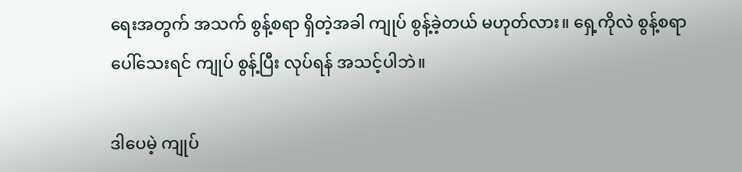ရေးအတွက် အသက် စွန့်စရာ ရှိတဲ့အခါ ကျုပ် စွန့်ခဲ့တယ် မဟုတ်လား။ ရှေ့ကိုလဲ စွန့်စရာ ပေါ်သေးရင် ကျုပ် စွန့်ပြီး လုပ်ရန် အသင့်ပါဘဲ။

ဒါပေမဲ့ ကျုပ်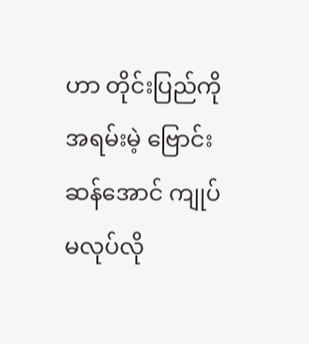ဟာ တိုင်းပြည်ကို အရမ်းမဲ့ ဗြောင်းဆန်အောင် ကျုပ် မလုပ်လို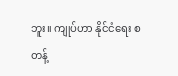ဘူး။ ကျုပ်ဟာ နိုင်ငံရေး စတန့်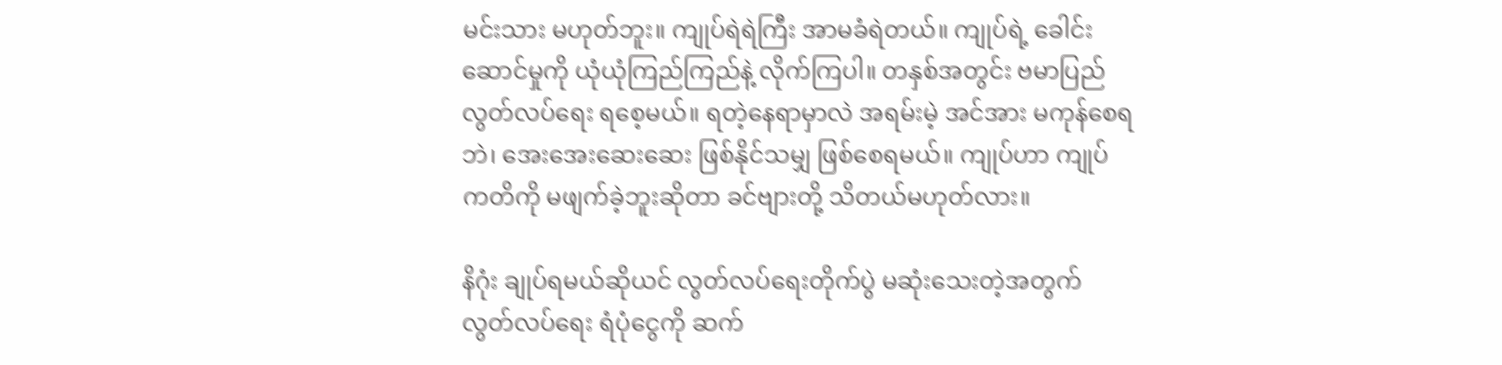မင်းသား မဟုတ်ဘူး။ ကျုပ်ရဲရဲကြီး အာမခံရဲတယ်။ ကျုပ်ရဲ့ ခေါင်းဆောင်မှုကို ယုံယုံကြည်ကြည်နဲ့ လိုက်ကြပါ။ တနှစ်အတွင်း ဗမာပြည် လွတ်လပ်ရေး ရစေ့မယ်။ ရတဲ့နေရာမှာလဲ အရမ်းမဲ့ အင်အား မကုန်စေရဘဲ၊ အေးအေးဆေးဆေး ဖြစ်နိုင်သမျှ ဖြစ်စေရမယ်။ ကျုပ်ဟာ ကျုပ်ကတိကို မဖျက်ခဲ့ဘူးဆိုတာ ခင်ဗျားတို့ သိတယ်မဟုတ်လား။

နိဂုံး ချုပ်ရမယ်ဆိုယင် လွတ်လပ်ရေးတိုက်ပွဲ မဆုံးသေးတဲ့အတွက် လွတ်လပ်ရေး ရံပုံငွေကို ဆက်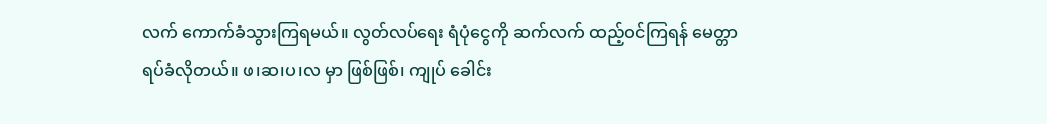လက် ကောက်ခံသွားကြရမယ်။ လွတ်လပ်ရေး ရံပုံငွေကို ဆက်လက် ထည့်ဝင်ကြရန် မေတ္တာရပ်ခံလိုတယ်။ ဖ၊ဆ၊ပ၊လ မှာ ဖြစ်ဖြစ်၊ ကျုပ် ခေါင်း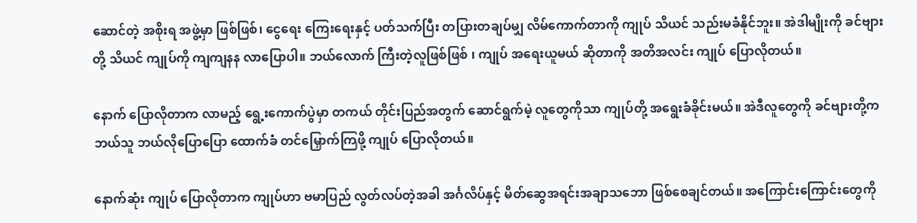ဆောင်တဲ့ အစိုးရ အဖွဲ့မှာ ဖြစ်ဖြစ်၊ ငွေရေး ကြေးရေးနှင့် ပတ်သက်ပြီး တပြားတချပ်မျှ လိမ်ကောက်တာကို ကျုပ် သိယင် သည်းမခံနိုင်ဘူး။ အဲဒါမျိုးကို ခင်ဗျားတို့ သိယင် ကျုပ်ကို ကျကျနန လာပြောပါ။ ဘယ်လောက် ကြီးတဲ့လူဖြစ်ဖြစ် ၊ ကျုပ် အရေးယူမယ် ဆိုတာကို အတိအလင်း ကျုပ် ပြောလိုတယ်။

နောက် ပြောလိုတာက လာမည့် ရွေ့းကောက်ပွဲမှာ တကယ် တိုင်းပြည်အတွက် ဆောင်ရွက်မဲ့ လူတွေကိုသာ ကျုပ်တို့ အရွေးခံခိုင်းမယ်။ အဲဒီလူတွေကို ခင်ဗျားတို့က ဘယ်သူ ဘယ်လိုပြောပြော ထောက်ခံ တင်မြှောက်ကြဖို့ ကျုပ် ပြောလိုတယ်။

နောက်ဆုံး ကျုပ် ပြောလိုတာက ကျုပ်ဟာ ဗမာပြည် လွတ်လပ်တဲ့အခါ အင်္ဂလိပ်နှင့် မိတ်ဆွေအရင်းအချာသဘော ဖြစ်စေချင်တယ်။ အကြောင်းကြောင်းတွေကို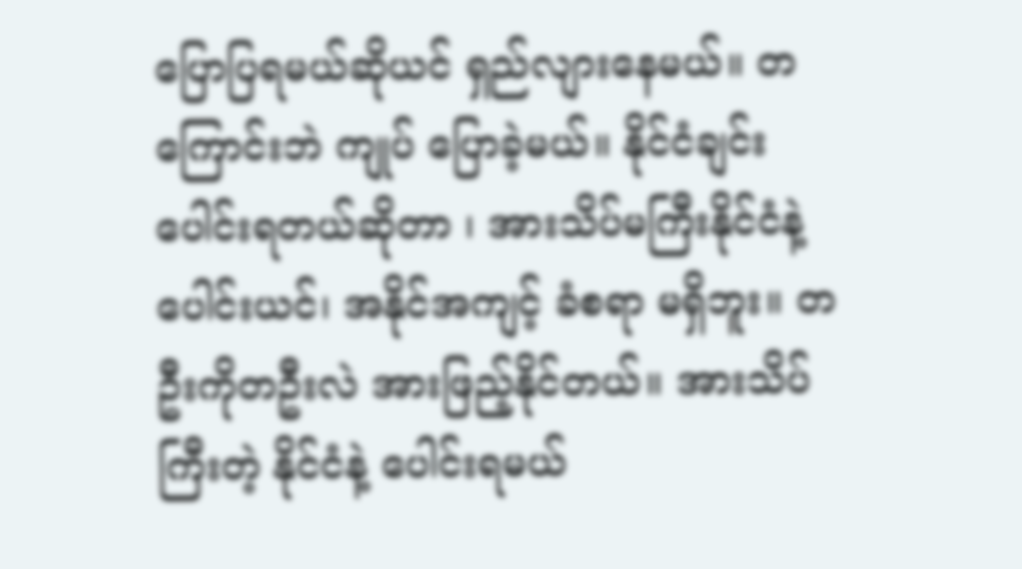ပြောပြရမယ်ဆိုယင် ရှည်လျားနေမယ်။ တကြောင်းဘဲ ကျုပ် ပြောခဲ့မယ်။ နိုင်ငံချင်း ပေါင်းရတယ်ဆိုတာ ၊ အားသိပ်မကြီးနိုင်ငံနဲ့ ပေါင်းယင်၊ အနိုင်အကျင့် ခံစရာ မရှိဘူး။ တဦးကိုတဦးလဲ အားဖြည့်နိုင်တယ်။ အားသိပ်ကြီးတဲ့ နိုင်ငံနဲ့ ပေါင်းရမယ်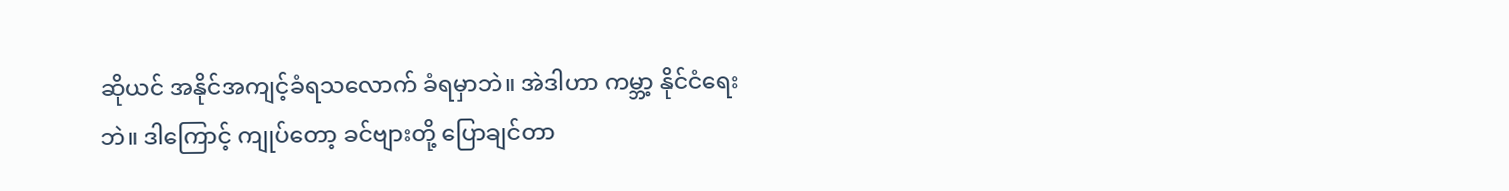ဆိုယင် အနိုင်အကျင့်ခံရသလောက် ခံရမှာဘဲ။ အဲဒါဟာ ကမ္ဘာ့ နိုင်ငံရေးဘဲ။ ဒါကြောင့် ကျုပ်တော့ ခင်ဗျားတို့ ပြောချင်တာ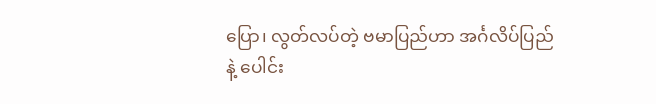ပြော၊ လွတ်လပ်တဲ့ ဗမာပြည်ဟာ အင်္ဂလိပ်ပြည်နဲ့ ပေါင်း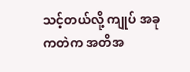သင့်တယ်လို့ ကျုပ် အခုကတဲက အတိအ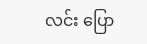လင်း ပြော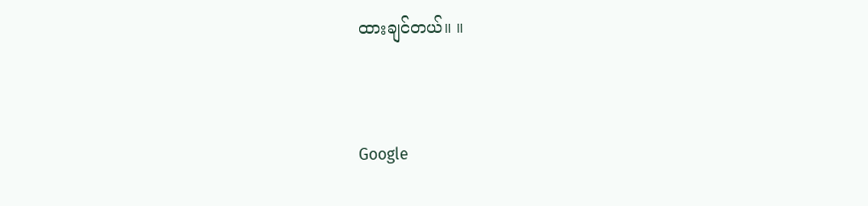ထားချင်တယ်။ ။



Google